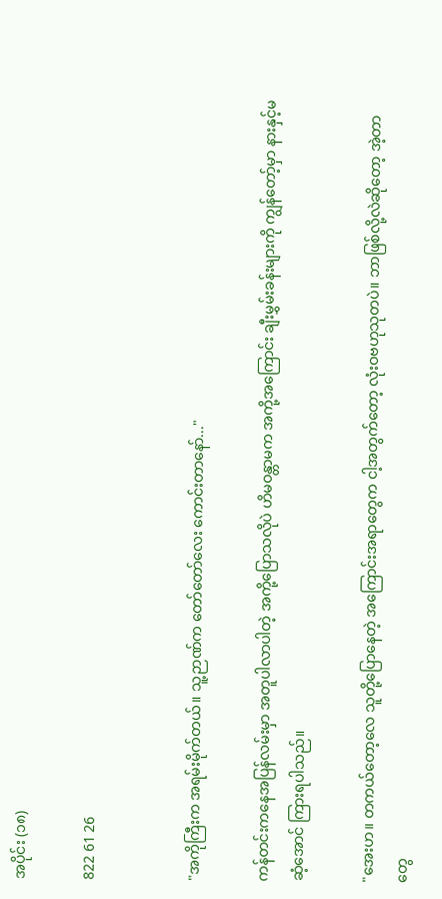အပိုင်း (၁၈)

822 61 26


"အကိုကြီးက အရမ်းမိုက်တယ်။ သူ့ဉာဏ်က တော်တော်လေး ကောင်းတာနော်..."

ကန်တင်းကနေအပြန်လမ်းမှာ အတူပါလာပါတဲ့ အကို့ပြောသလိုပဲ ဟိမဝန္တာမက အကို့အကြောင်း ချီးမွှမ်းခန်းများကို ကျွန်တော့်မှာ နားနှင့်မဆံ့အောင် ကြားရပါသည်။

"အေးဟ။ တကယ်တော့လေ သူတို့ပြောနေတဲ့ အကြောင်းအရာတွေက ငါ့အတွက်တော့ လုံးဝဗဟုသုတပဲ။ ဘာဖြစ်လို့လဲဆိုတော့ အဲ့တာတွေ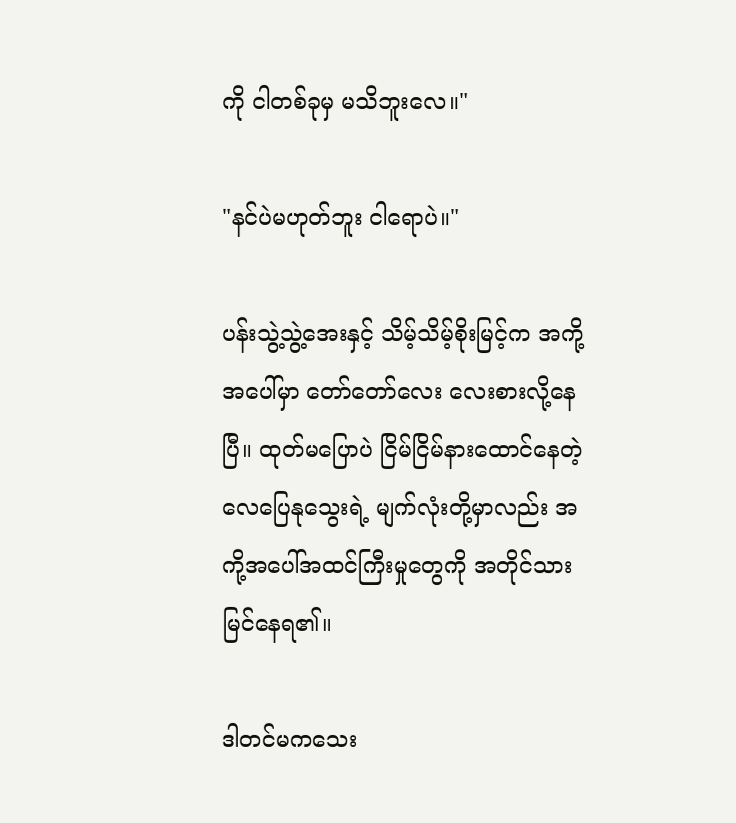ကို ငါတစ်ခုမှ မသိဘူးလေ။"

"နင်ပဲမဟုတ်ဘူး ငါရောပဲ။"

ပန်းသွဲ့သွဲ့အေးနှင့် သိမ့်သိမ့်စိုးမြင့်က အကို့အပေါ်မှာ တော်တော်လေး လေးစားလို့နေပြီ။ ထုတ်မပြောပဲ ငြိမ်ငြိမ်နားထောင်နေတဲ့ လေပြေနုသွေးရဲ့ မျက်လုံးတို့မှာလည်း အကို့အပေါ်အထင်ကြီးမှုတွေကို အတိုင်သားမြင်နေရ၏။

ဒါတင်မကသေး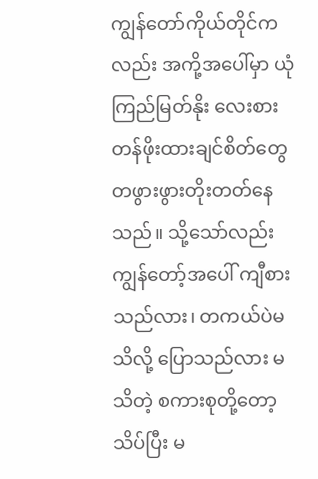ကျွန်တော်ကိုယ်တိုင်ကလည်း အကို့အပေါ်မှာ ယုံကြည်မြတ်နိုး လေးစားတန်ဖိုးထားချင်စိတ်တွေ တဖွားဖွားတိုးတတ်နေသည်။ သို့သော်လည်း ကျွန်တော့်အပေါ် ကျီစားသည်လား၊ တကယ်ပဲမသိလို့ ပြောသည်လား မသိတဲ့ စကားစုတို့တော့ သိပ်ပြီး မ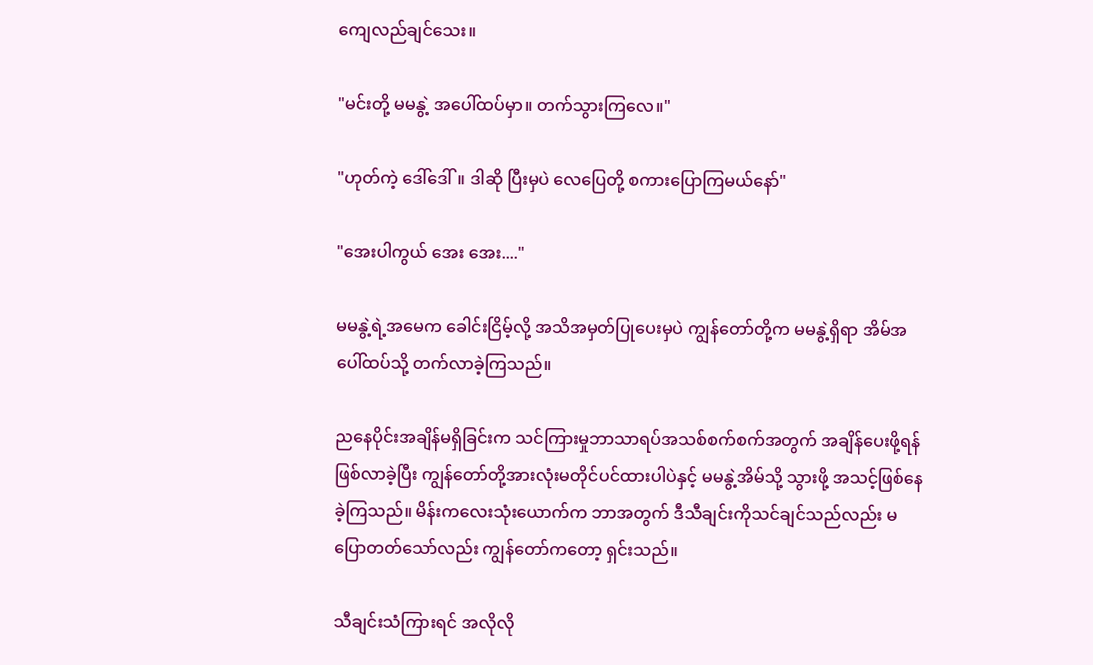ကျေလည်ချင်သေး။

"မင်းတို့ မမနွဲ့ အပေါ်ထပ်မှာ။ တက်သွားကြလေ။"

"ဟုတ်ကဲ့ ဒေါ်ဒေါ်။ ဒါဆို ပြီးမှပဲ လေပြေတို့ စကားပြောကြမယ်နော်"

"အေးပါကွယ် အေး အေး...."

မမနွဲ့ရဲ့အမေက ခေါင်းငြိမ့်လို့ အသိအမှတ်ပြုပေးမှပဲ ကျွန်တော်တို့က မမနွဲ့ရှိရာ အိမ်အပေါ်ထပ်သို့ တက်လာခဲ့ကြသည်။

ညနေပိုင်းအချိန်မရှိခြင်းက သင်ကြားမှုဘာသာရပ်အသစ်စက်စက်အတွက် အချိန်ပေးဖို့ရန်ဖြစ်လာခဲ့ပြီး ကျွန်တော်တို့အားလုံးမတိုင်ပင်ထားပါပဲနှင့် မမနွဲ့အိမ်သို့ သွားဖို့ အသင့်ဖြစ်နေခဲ့ကြသည်။ မိန်းကလေးသုံးယောက်က ဘာအတွက် ဒီသီချင်းကိုသင်ချင်သည်လည်း မပြောတတ်သော်လည်း ကျွန်တော်ကတော့ ရှင်းသည်။

သီချင်းသံကြားရင် အလိုလို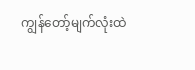ကျွန်တော့်မျက်လုံးထဲ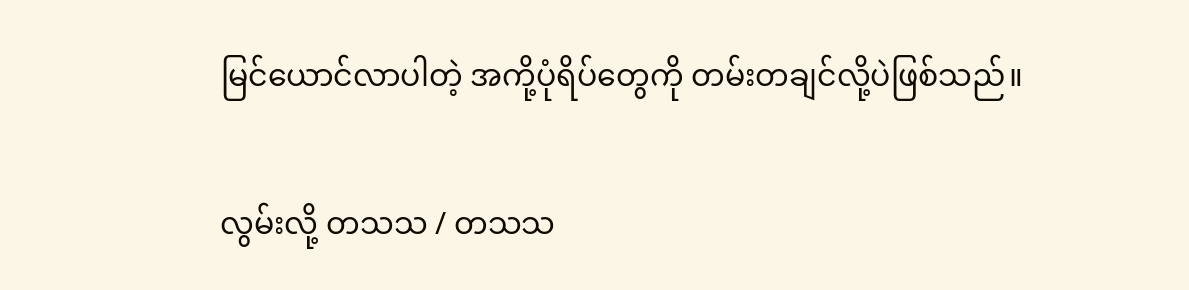မြင်ယောင်လာပါတဲ့ အကို့ပုံရိပ်တွေကို တမ်းတချင်လို့ပဲဖြစ်သည်။

လွမ်းလို့ တသသ / တသသ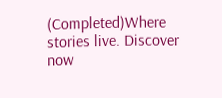(Completed)Where stories live. Discover now